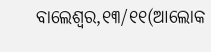ବାଲେଶ୍ୱର,୧୩/୧୧(ଆଲୋକ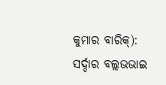କୁମାର ବାରିକ୍): ସର୍ଦ୍ଦାର ବଲ୍ଲଭଭାଇ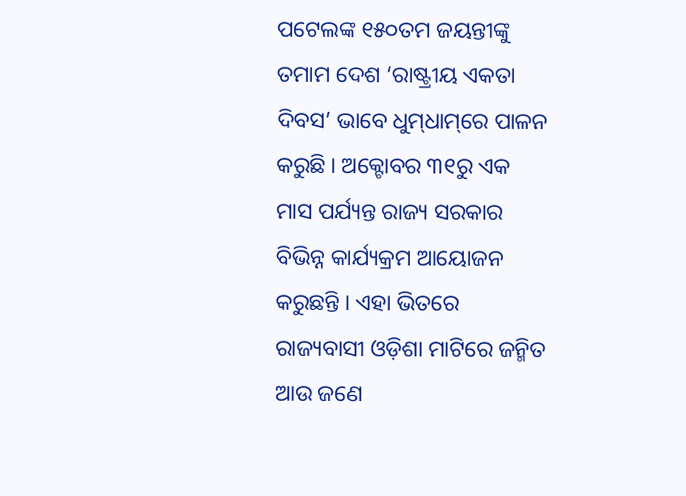ପଟେଲଙ୍କ ୧୫୦ତମ ଜୟନ୍ତୀଙ୍କୁ ତମାମ ଦେଶ ‘ରାଷ୍ଟ୍ରୀୟ ଏକତା ଦିବସ’ ଭାବେ ଧୁମ୍‌ଧାମ୍‌ରେ ପାଳନ କରୁଛି । ଅକ୍ଟୋବର ୩୧ରୁ ଏକ ମାସ ପର୍ଯ୍ୟନ୍ତ ରାଜ୍ୟ ସରକାର ବିଭିନ୍ନ କାର୍ଯ୍ୟକ୍ରମ ଆୟୋଜନ କରୁଛନ୍ତି । ଏହା ଭିତରେ ରାଜ୍ୟବାସୀ ଓଡ଼ିଶା ମାଟିରେ ଜନ୍ମିତ ଆଉ ଜଣେ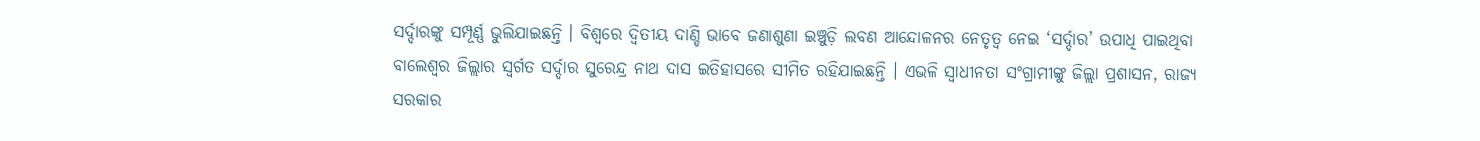ସର୍ଦ୍ଦାରଙ୍କୁ ସମ୍ପୂର୍ଣ୍ଣ ଭୁଲିଯାଇଛନ୍ତି । ବିଶ୍ୱରେ ଦ୍ୱିତୀୟ ଦାଣ୍ଡି ଭାବେ ଜଣାଶୁଣା ଇଞ୍ଚୁଡ଼ି ଲବଣ ଆନ୍ଦୋଳନର ନେତୃତ୍ୱ ନେଇ ‘ସର୍ଦ୍ଦାର’ ଉପାଧି ପାଇଥିବା ବାଲେଶ୍ୱର ଜିଲ୍ଲାର ସ୍ୱର୍ଗତ ସର୍ଦ୍ଦାର ସୁରେନ୍ଦ୍ର ନାଥ ଦାସ ଇତିହାସରେ ସୀମିତ ରହିଯାଇଛନ୍ତି । ଏଭଳି ସ୍ୱାଧୀନତା ସଂଗ୍ରାମୀଙ୍କୁ ଜିଲ୍ଲା ପ୍ରଶାସନ, ରାଜ୍ୟ ସରକାର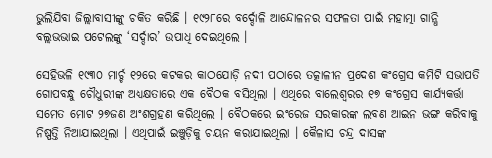ଭୁଲିଯିବା ଜିଲ୍ଲାବାସୀଙ୍କୁ ଚକିତ କରିଛି । ୧୯୨୮ରେ ବର୍ଦ୍ଦୋଳି ଆନ୍ଦୋଳନର ସଫଳତା ପାଇଁ ମହାତ୍ମା ଗାନ୍ଧି ବଲ୍ଲଭଭାଇ ପଟେଲଙ୍କୁ ‘ସର୍ଦ୍ଦାର’ ଉପାଧି ଦେଇଥିଲେ ।

ସେହିଭଳି ୧୯୩୦ ମାର୍ଚ୍ଚ ୧୨ରେ କଟକର କାଠଯୋଡ଼ି ନଦୀ ପଠାରେ ତତ୍କାଳୀନ ପ୍ରଦେଶ କଂଗ୍ରେସ କମିଟି ସଭାପତି ଗୋପବନ୍ଧୁ ଚୌଧୁରୀଙ୍କ ଅଧ୍ୟକ୍ଷତାରେ ଏକ ବୈଠକ ବସିଥିଲା । ଏଥିରେ ବାଲେଶ୍ୱରର ୧୭ କଂଗ୍ରେସ କାର୍ଯ୍ୟକର୍ତ୍ତା ସମେତ ମୋଟ ୨୭ଜଣ ଅଂଶଗ୍ରହଣ କରିଥିଲେ । ବୈଠକରେ ଇଂରେଜ ସରକାରଙ୍କ ଲବଣ ଆଇନ ଭଙ୍ଗ କରିବାକୁ ନିଷ୍ପତ୍ତି ନିଆଯାଇଥିଲା । ଏଥିପାଇଁ ଇଞ୍ଚୁଡ଼ିକୁ ଚୟନ କରାଯାଇଥିଲା । କୈଳାସ ଚନ୍ଦ୍ର ଦାସଙ୍କ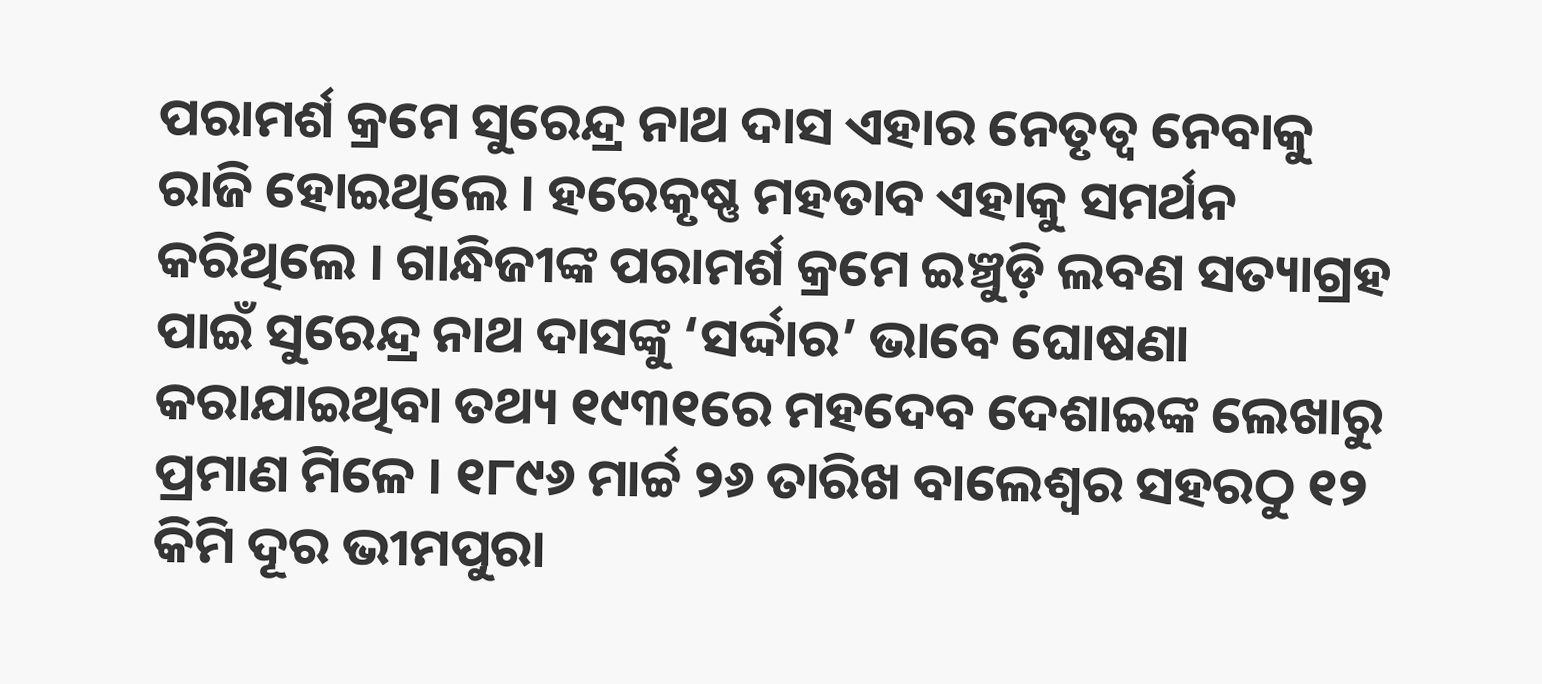ପରାମର୍ଶ କ୍ରମେ ସୁରେନ୍ଦ୍ର ନାଥ ଦାସ ଏହାର ନେତୃତ୍ୱ ନେବାକୁ ରାଜି ହୋଇଥିଲେ । ହରେକୃଷ୍ଣ ମହତାବ ଏହାକୁ ସମର୍ଥନ କରିଥିଲେ । ଗାନ୍ଧିଜୀଙ୍କ ପରାମର୍ଶ କ୍ରମେ ଇଞ୍ଚୁଡ଼ି ଲବଣ ସତ୍ୟାଗ୍ରହ ପାଇଁ ସୁରେନ୍ଦ୍ର ନାଥ ଦାସଙ୍କୁ ‘ସର୍ଦ୍ଦାର’ ଭାବେ ଘୋଷଣା କରାଯାଇଥିବା ତଥ୍ୟ ୧୯୩୧ରେ ମହଦେବ ଦେଶାଇଙ୍କ ଲେଖାରୁ ପ୍ରମାଣ ମିଳେ । ୧୮୯୬ ମାର୍ଚ୍ଚ ୨୬ ତାରିଖ ବାଲେଶ୍ୱର ସହରଠୁ ୧୨ କିମି ଦୂର ଭୀମପୁରା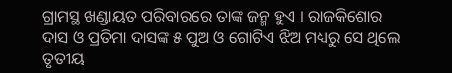ଗ୍ରାମସ୍ଥ ଖଣ୍ଡାୟତ ପରିବାରରେ ତାଙ୍କ ଜନ୍ମ ହୁଏ । ରାଜକିଶୋର ଦାସ ଓ ପ୍ରତିମା ଦାସଙ୍କ ୫ ପୁଅ ଓ ଗୋଟିଏ ଝିଅ ମଧ୍ୟରୁ ସେ ଥିଲେ ତୃତୀୟ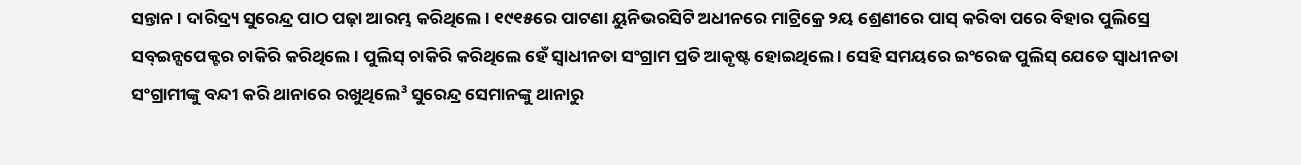ସନ୍ତାନ । ଦାରିଦ୍ର୍ୟ ସୁରେନ୍ଦ୍ର ପାଠ ପଢ଼ା ଆରମ୍ଭ କରିଥିଲେ । ୧୯୧୫ରେ ପାଟଣା ୟୁନିଭରସିଟି ଅଧୀନରେ ମାଟ୍ରିକ୍ରେ ୨ୟ ଶ୍ରେଣୀରେ ପାସ୍ କରିବା ପରେ ବିହାର ପୁଲିସ୍ରେ ସବ୍ଇନ୍ସପେକ୍ଟର ଚାକିରି କରିଥିଲେ । ପୁଲିସ୍ ଚାକିରି କରିଥିଲେ ହେଁ ସ୍ୱାଧୀନତା ସଂଗ୍ରାମ ପ୍ରତି ଆକୃଷ୍ଟ ହୋଇଥିଲେ । ସେହି ସମୟରେ ଇଂରେଜ ପୁଲିସ୍ ଯେତେ ସ୍ୱାଧୀନତା ସଂଗ୍ରାମୀଙ୍କୁ ବନ୍ଦୀ କରି ଥାନାରେ ରଖୁଥିଲେ³ ସୁରେନ୍ଦ୍ର ସେମାନଙ୍କୁ ଥାନାରୁ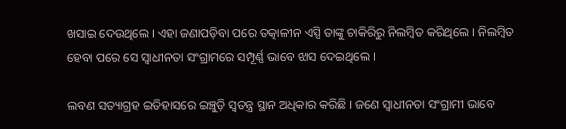ଖସାଇ ଦେଉଥିଲେ । ଏହା ଜଣାପଡ଼ିବା ପରେ ତତ୍କାଳୀନ ଏସ୍ପି ତାଙ୍କୁ ଚାକିରିରୁ ନିଲମ୍ବିତ କରିଥିଲେ । ନିଲମ୍ବିତ ହେବା ପରେ ସେ ସ୍ୱାଧୀନତା ସଂଗ୍ରାମରେ ସମ୍ପୂର୍ଣ୍ଣ ଭାବେ ଝାସ ଦେଇଥିଲେ ।

ଲବଣ ସତ୍ୟାଗ୍ରହ ଇତିହାସରେ ଇଞ୍ଚୁଡ଼ି ସ୍ୱତନ୍ତ୍ର ସ୍ଥାନ ଅଧିକାର କରିଛି । ଜଣେ ସ୍ୱାଧୀନତା ସଂଗ୍ରାମୀ ଭାବେ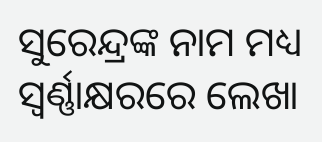ସୁରେନ୍ଦ୍ରଙ୍କ ନାମ ମଧ୍ୟ ସ୍ୱର୍ଣ୍ଣାକ୍ଷରରେ ଲେଖା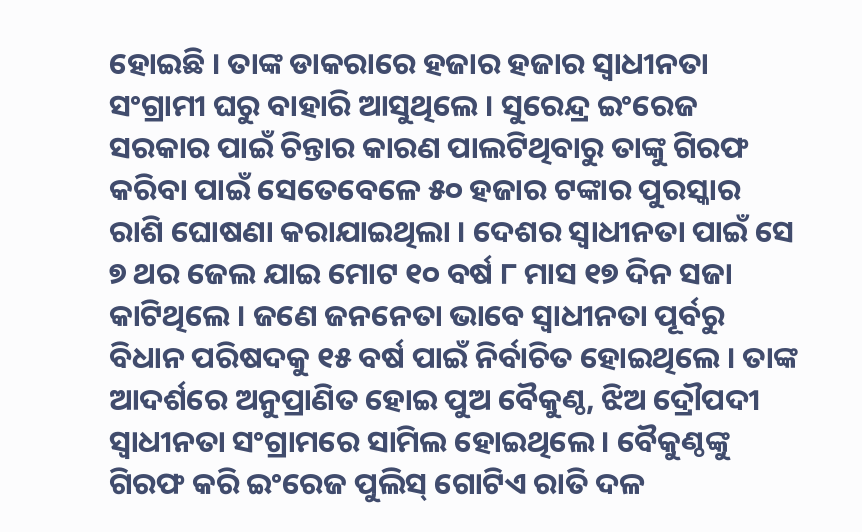ହୋଇଛି । ତାଙ୍କ ଡାକରାରେ ହଜାର ହଜାର ସ୍ୱାଧୀନତା ସଂଗ୍ରାମୀ ଘରୁ ବାହାରି ଆସୁଥିଲେ । ସୁରେନ୍ଦ୍ର ଇଂରେଜ ସରକାର ପାଇଁ ଚିନ୍ତାର କାରଣ ପାଲଟିଥିବାରୁ ତାଙ୍କୁ ଗିରଫ କରିବା ପାଇଁ ସେତେବେଳେ ୫୦ ହଜାର ଟଙ୍କାର ପୁରସ୍କାର ରାଶି ଘୋଷଣା କରାଯାଇଥିଲା । ଦେଶର ସ୍ୱାଧୀନତା ପାଇଁ ସେ ୭ ଥର ଜେଲ ଯାଇ ମୋଟ ୧୦ ବର୍ଷ ୮ ମାସ ୧୭ ଦିନ ସଜା କାଟିଥିଲେ । ଜଣେ ଜନନେତା ଭାବେ ସ୍ୱାଧୀନତା ପୂର୍ବରୁ ବିଧାନ ପରିଷଦକୁ ୧୫ ବର୍ଷ ପାଇଁ ନିର୍ବାଚିତ ହୋଇଥିଲେ । ତାଙ୍କ ଆଦର୍ଶରେ ଅନୁପ୍ରାଣିତ ହୋଇ ପୁଅ ବୈକୁଣ୍ଠ, ଝିଅ ଦ୍ରୌପଦୀ ସ୍ୱାଧୀନତା ସଂଗ୍ରାମରେ ସାମିଲ ହୋଇଥିଲେ । ବୈକୁଣ୍ଠଙ୍କୁ ଗିରଫ କରି ଇଂରେଜ ପୁଲିସ୍ ଗୋଟିଏ ରାତି ଦଳ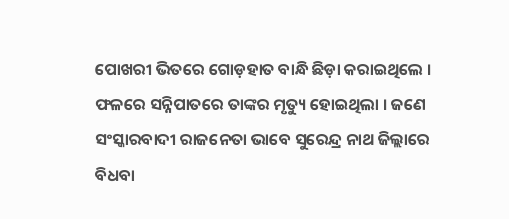ପୋଖରୀ ଭିତରେ ଗୋଡ଼ହାତ ବାନ୍ଧି ଛିଡ଼ା କରାଇଥିଲେ । ଫଳରେ ସନ୍ନିପାତରେ ତାଙ୍କର ମୃତ୍ୟୁ ହୋଇଥିଲା । ଜଣେ ସଂସ୍କାରବାଦୀ ରାଜନେତା ଭାବେ ସୁରେନ୍ଦ୍ର ନାଥ ଜିଲ୍ଲାରେ ବିଧବା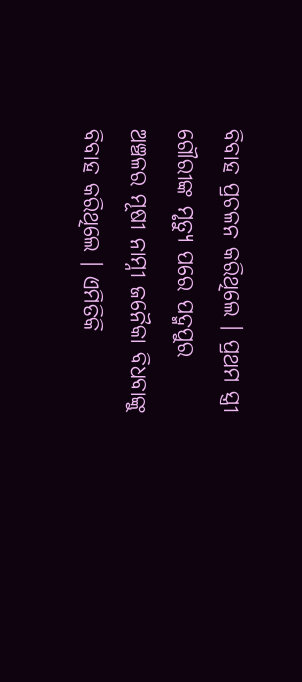ବିବାହ ପ୍ରଚଳନ କରିଥିଲେ । ପ୍ରଥମ ସ୍ତ୍ରୀ ଗୌରୀଙ୍କ ମୃତ୍ୟୁ ପରେ ପଦ୍ମପୁର ଅଞ୍ଚଳର ମୂଷୀ ନାମ୍ନୀ ଜନୈକା ବିଧବାଙ୍କୁ ବିବାହ କରିଥିଲେ । ଏମିତିକି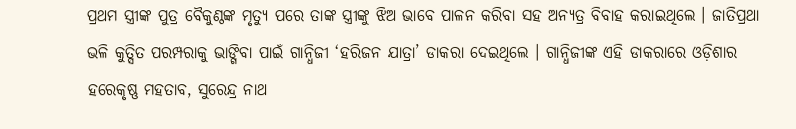ପ୍ରଥମ ସ୍ତ୍ରୀଙ୍କ ପୁତ୍ର ବୈକୁଣ୍ଠଙ୍କ ମୃତ୍ୟୁ ପରେ ତାଙ୍କ ସ୍ତ୍ରୀଙ୍କୁ ଝିଅ ଭାବେ ପାଳନ କରିବା ସହ ଅନ୍ୟତ୍ର ବିବାହ କରାଇଥିଲେ । ଜାତିପ୍ରଥା ଭଳି କୁତ୍ସିତ ପରମ୍ପରାକୁ ଭାଙ୍ଗିବା ପାଇଁ ଗାନ୍ଧିଜୀ ‘ହରିଜନ ଯାତ୍ରା’ ଡାକରା ଦେଇଥିଲେ । ଗାନ୍ଧିଜୀଙ୍କ ଏହି ଡାକରାରେ ଓଡ଼ିଶାର ହରେକୃଷ୍ଣ ମହତାବ, ସୁରେନ୍ଦ୍ର ନାଥ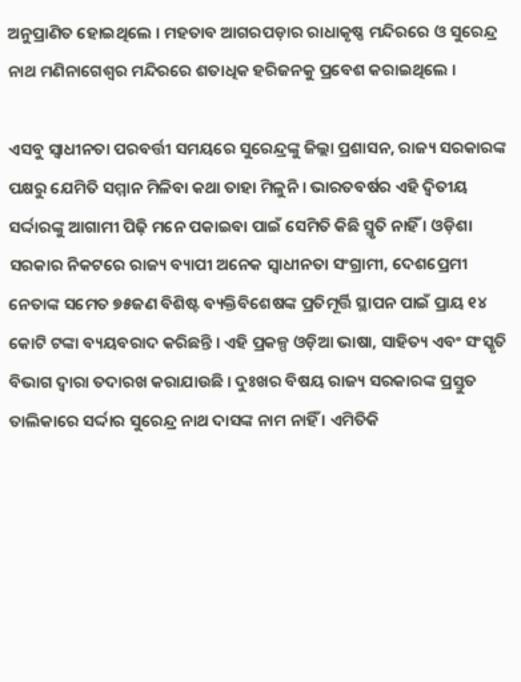ଅନୁପ୍ରାଣିତ ହୋଇଥିଲେ । ମହତାବ ଆଗରପଡ଼ାର ରାଧାକୃଷ୍ଣ ମନ୍ଦିରରେ ଓ ସୁରେନ୍ଦ୍ର ନାଥ ମଣିନାଗେଶ୍ୱର ମନ୍ଦିରରେ ଶତାଧିକ ହରିଜନକୁ ପ୍ରବେଶ କରାଇଥିଲେ ।

ଏସବୁ ସ୍ୱାଧୀନତା ପରବର୍ତ୍ତୀ ସମୟରେ ସୁରେନ୍ଦ୍ରଙ୍କୁ ଜିଲ୍ଲା ପ୍ରଶାସନ, ରାଜ୍ୟ ସରକାରଙ୍କ ପକ୍ଷରୁ ଯେମିତି ସମ୍ମାନ ମିଳିବା କଥା ତାହା ମିଳୁନି । ଭାରତବର୍ଷର ଏହି ଦ୍ୱିତୀୟ ସର୍ଦ୍ଦାରଙ୍କୁ ଆଗାମୀ ପିଢ଼ି ମନେ ପକାଇବା ପାଇଁ ସେମିତି କିଛି ସ୍ମୃତି ନାହିଁ । ଓଡ଼ିଶା ସରକାର ନିକଟରେ ରାଜ୍ୟ ବ୍ୟାପୀ ଅନେକ ସ୍ୱାଧୀନତା ସଂଗ୍ରାମୀ, ଦେଶପ୍ରେମୀ ନେତାଙ୍କ ସମେତ ୭୫ଜଣ ବିଶିଷ୍ଟ ବ୍ୟକ୍ତିବିଶେଷଙ୍କ ପ୍ରତିମୂର୍ତ୍ତି ସ୍ଥାପନ ପାଇଁ ପ୍ରାୟ ୧୪ କୋଟି ଟଙ୍କା ବ୍ୟୟବରାଦ କରିଛନ୍ତି । ଏହି ପ୍ରକଳ୍ପ ଓଡ଼ିଆ ଭାଷା, ସାହିତ୍ୟ ଏବଂ ସଂସ୍କୃତି ବିଭାଗ ଦ୍ୱାରା ତଦାରଖ କରାଯାଉଛି । ଦୁଃଖର ବିଷୟ ରାଜ୍ୟ ସରକାରଙ୍କ ପ୍ରସ୍ତୁତ ତାଲିକାରେ ସର୍ଦ୍ଦାର ସୁରେନ୍ଦ୍ର ନାଥ ଦାସଙ୍କ ନାମ ନାହିଁ । ଏମିତିକି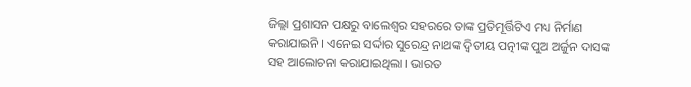ଜିଲ୍ଲା ପ୍ରଶାସନ ପକ୍ଷରୁ ବାଲେଶ୍ୱର ସହରରେ ତାଙ୍କ ପ୍ରତିମୂର୍ତ୍ତିଟିଏ ମଧ୍ୟ ନିର୍ମାଣ କରାଯାଇନି । ଏନେଇ ସର୍ଦ୍ଦାର ସୁରେନ୍ଦ୍ର ନାଥଙ୍କ ଦ୍ୱିତୀୟ ପତ୍ନୀଙ୍କ ପୁଅ ଅର୍ଜୁନ ଦାସଙ୍କ ସହ ଆଲୋଚନା କରାଯାଇଥିଲା । ଭାରତ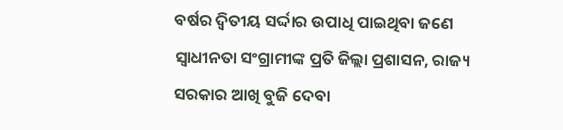ବର୍ଷର ଦ୍ୱିତୀୟ ସର୍ଦ୍ଦାର ଉପାଧି ପାଇଥିବା ଜଣେ ସ୍ୱାଧୀନତା ସଂଗ୍ରାମୀଙ୍କ ପ୍ରତି ଜିଲ୍ଲା ପ୍ରଶାସନ, ରାଜ୍ୟ ସରକାର ଆଖି ବୁଜି ଦେବା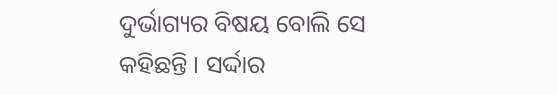ଦୁର୍ଭାଗ୍ୟର ବିଷୟ ବୋଲି ସେ କହିଛନ୍ତି । ସର୍ଦ୍ଦାର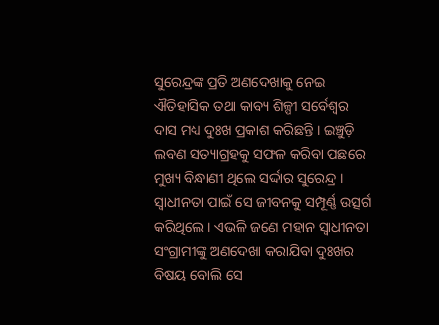ସୁରେନ୍ଦ୍ରଙ୍କ ପ୍ରତି ଅଣଦେଖାକୁ ନେଇ ଐତିହାସିକ ତଥା କାବ୍ୟ ଶିଳ୍ପୀ ସର୍ବେଶ୍ୱର ଦାସ ମଧ୍ୟ ଦୁଃଖ ପ୍ରକାଶ କରିଛନ୍ତି । ଇଞ୍ଚୁଡ଼ି ଲବଣ ସତ୍ୟାଗ୍ରହକୁ ସଫଳ କରିବା ପଛରେ ମୁଖ୍ୟ ବିନ୍ଧାଣୀ ଥିଲେ ସର୍ଦ୍ଦାର ସୁରେନ୍ଦ୍ର । ସ୍ୱାଧୀନତା ପାଇଁ ସେ ଜୀବନକୁ ସମ୍ପୂର୍ଣ୍ଣ ଉତ୍ସର୍ଗ କରିଥିଲେ । ଏଭଳି ଜଣେ ମହାନ ସ୍ୱାଧୀନତା ସଂଗ୍ରାମୀଙ୍କୁ ଅଣଦେଖା କରାଯିବା ଦୁଃଖର ବିଷୟ ବୋଲି ସେ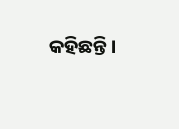କହିଛନ୍ତି ।